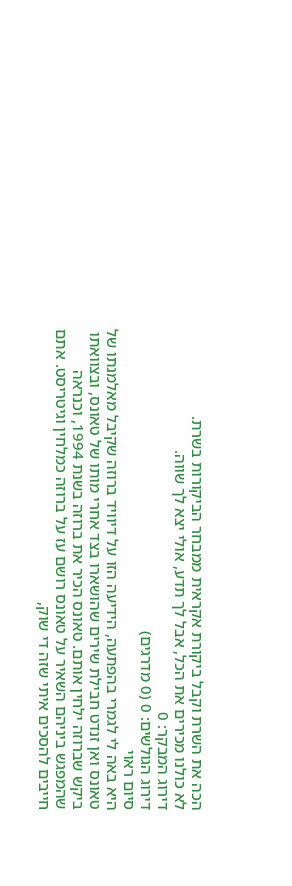הכה את השרת וקבל ביקורת אקראית ממבחר הביקורות בשרת.
לא כולנו מכירים את הכל, אבל לך תדע, אולי יצא לך שווה.
דירוג המבקר: 0
דירוג הגולשים: 0 (0 מדרגים)
סיום ראוי
היא באה לי לגמרי בהפתעה, הידיעה הזו על דיוויד ברוזה שקיבל מאלמנתו של טאונס ואן זנדט חבילת שירים שהושארו בצד אחרי מותו של טאונס, ובצוואתו ביקש שברוזה ילחין אותם. טאונס הכיר את ברוזה בשנת 1994, וכנראה שהמפגש ביניהם השאיר על טאונס רושם עז על ברוזה כמלחין וגיטריסט. אתם חייבים להסכים איתי שזה די שוק,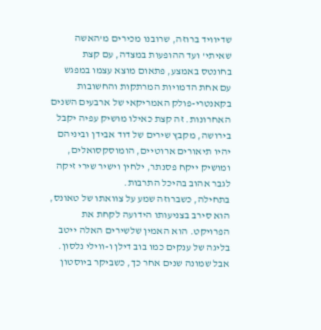שדיוויד ברוזה, שרובנו מכירים מ'האשה שאיתי' ועד ההופעות במצדה, עם קצת בחונטס באמצע, פתאום מוצא עצמו במפגש עם אחת הדמויות המרתקות והחשובות בקאנטרי-פולק האמריקאי של ארבעים השנים האחרונות. זה קצת כאילו מושיק עפיה יקבל בירושה, מקבץ שירים של דוד אבידן וביניהם יהיו תיאורים ארוטיים, הומוסקסואלים, ומושיק ייקח פסנתר, ילחין וישיר שירי זיקה לגבר אהוב בהיכל התרבות.
בתחילה, כשברוזה שמע על צוואתו של טאונס, הוא סירב בצניעותו הידועה לקחת את הפרויקט. הוא האמין שלשירים האלה ייטב בליגה של ענקים כמו בוב דילן ו-ווילי נלסון. אבל שמונה שנים אחר כך, כשביקר ביוסטון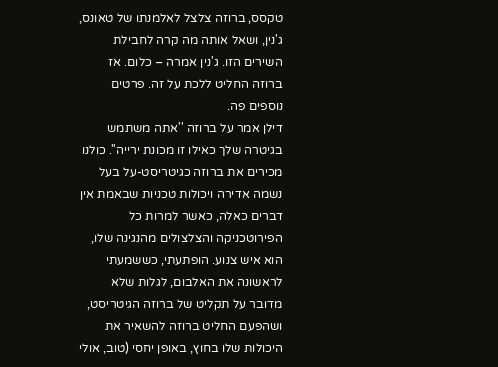טקסס, ברוזה צלצל לאלמנתו של טאונס, ג'נין, ושאל אותה מה קרה לחבילת השירים הזו. ג'נין אמרה – כלום. אז ברוזה החליט ללכת על זה. פרטים נוספים פה.
דילן אמר על ברוזה ''אתה משתמש בגיטרה שלך כאילו זו מכונת ירייה''. כולנו מכירים את ברוזה כגיטריסט-על בעל נשמה אדירה ויכולות טכניות שבאמת אין דברים כאלה, כאשר למרות כל הפירוטכניקה והצלצולים מהנגינה שלו, הוא איש צנוע. הופתעתי, כששמעתי לראשונה את האלבום, לגלות שלא מדובר על תקליט של ברוזה הגיטריסט, ושהפעם החליט ברוזה להשאיר את היכולות שלו בחוץ, באופן יחסי (טוב, אולי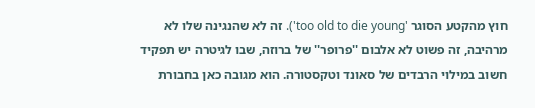חוץ מהקטע הסוגר 'too old to die young'). זה לא שהנגינה שלו לא מרהיבה, זה פשוט לא אלבום ''פרופר'' של ברוזה, שבו לגיטרה יש תפקיד חשוב במילוי הרבדים של סאונד וטקסטורה. הוא מגובה כאן בחבורת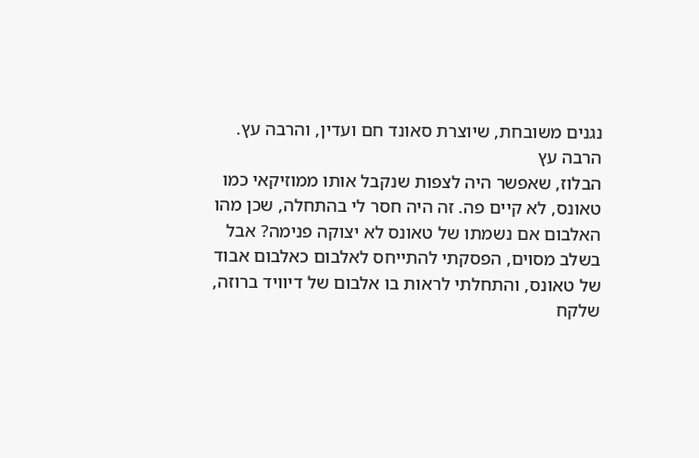נגנים משובחת, שיוצרת סאונד חם ועדין, והרבה עץ.
הרבה עץ
הבלוז, שאפשר היה לצפות שנקבל אותו ממוזיקאי כמו טאונס, לא קיים פה. זה היה חסר לי בהתחלה, שכן מהו האלבום אם נשמתו של טאונס לא יצוקה פנימה? אבל בשלב מסוים, הפסקתי להתייחס לאלבום כאלבום אבוד של טאונס, והתחלתי לראות בו אלבום של דיוויד ברוזה, שלקח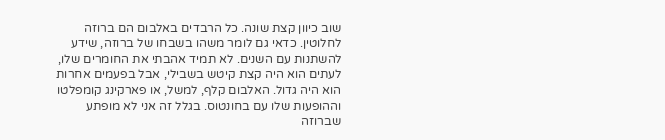שוב כיוון קצת שונה. כל הרבדים באלבום הם ברוזה לחלוטין. כדאי גם לומר משהו בשבחו של ברוזה, שידע להשתנות עם השנים. לא תמיד אהבתי את החומרים שלו, לעתים הוא היה קצת קיטש בשבילי, אבל בפעמים אחרות הוא היה גדול. האלבום קלף, למשל, או פארקינג קומפלטו וההופעות שלו עם בחונטוס. בגלל זה אני לא מופתע שברוזה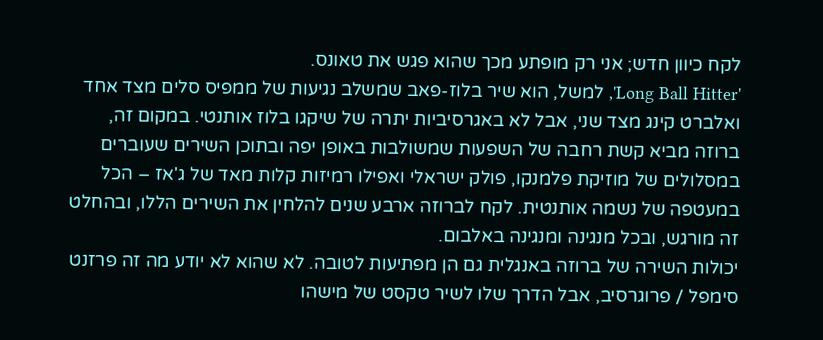לקח כיוון חדש; אני רק מופתע מכך שהוא פגש את טאונס.
'Long Ball Hitter', למשל, הוא שיר בלוז-פאב שמשלב נגיעות של ממפיס סלים מצד אחד ואלברט קינג מצד שני, אבל לא באגרסיביות יתרה של שיקגו בלוז אותנטי. במקום זה, ברוזה מביא קשת רחבה של השפעות שמשולבות באופן יפה ובתוכן השירים שעוברים במסלולים של מוזיקת פלמנקו, פולק ישראלי ואפילו רמיזות קלות מאד של ג'אז – הכל במעטפה של נשמה אותנטית. לקח לברוזה ארבע שנים להלחין את השירים הללו, ובהחלט זה מורגש, ובכל מנגינה ומנגינה באלבום.
יכולות השירה של ברוזה באנגלית גם הן מפתיעות לטובה. לא שהוא לא יודע מה זה פרזנט סימפל / פרוגרסיב, אבל הדרך שלו לשיר טקסט של מישהו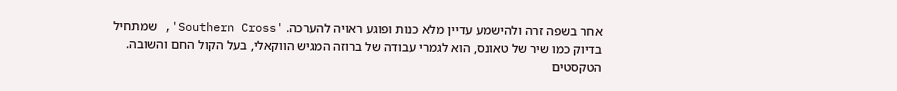אחר בשפה זרה ולהישמע עדיין מלא כנות ופוגע ראויה להערכה. 'Southern Cross', שמתחיל בדיוק כמו שיר של טאונס, הוא לגמרי עבודה של ברוזה המגיש הווקאלי, בעל הקול החם והשובה. הטקסטים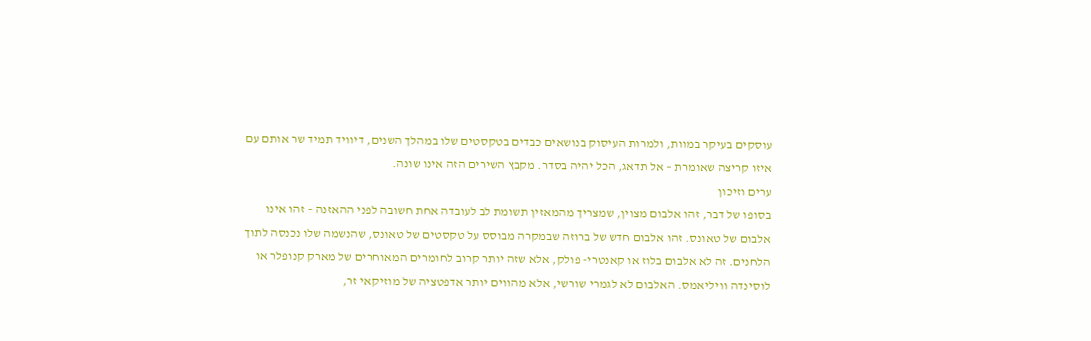עוסקים בעיקר במוות, ולמרות העיסוק בנושאים כבדים בטקסטים שלו במהלך השנים, דיוויד תמיד שר אותם עם איזו קריצה שאומרת – אל תדאג, הכל יהיה בסדר. מקבץ השירים הזה אינו שונה.
ערים וזיכון
בסופו של דבר, זהו אלבום מצוין, שמצריך מהמאזין תשומת לב לעובדה אחת חשובה לפני ההאזנה – זהו אינו אלבום של טאונס. זהו אלבום חדש של ברוזה שבמקרה מבוסס על טקסטים של טאונס, שהנשמה שלו נכנסה לתוך הלחנים. זה לא אלבום בלוז או קאנטרי- פולק, אלא שזה יותר קרוב לחומרים המאוחרים של מארק קנופלר או לוסינדה וויליאמס. האלבום לא לגמרי שורשי, אלא מהווים יותר אדפטציה של מוזיקאי זר,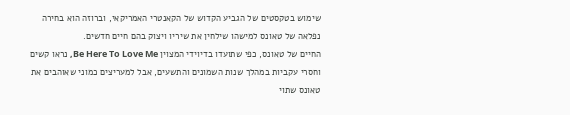שימוש בטקסטים של הגביע הקדוש של הקאנטרי האמריקאי, וברוזה הוא בחירה נפלאה של טאונס למישהו שילחין את שיריו ויצוק בהם חיים חדשים.
החיים של טאונס, כפי שתועדו בדיוידי המצוין Be Here To Love Me, נראו קשים וחסרי עקביות במהלך שנות השמונים והתשעים, אבל למעריצים כמוני שאוהבים את טאונס שתוי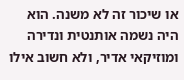או שיכור זה לא משנה. הוא היה נשמה אותנטית ונדירה ומוזיקאי אדיר, ולא חשוב אילו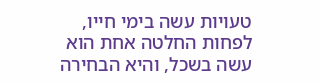טעויות עשה בימי חייו, לפחות החלטה אחת הוא עשה בשכל, והיא הבחירה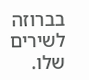בברוזה לשירים שלו.